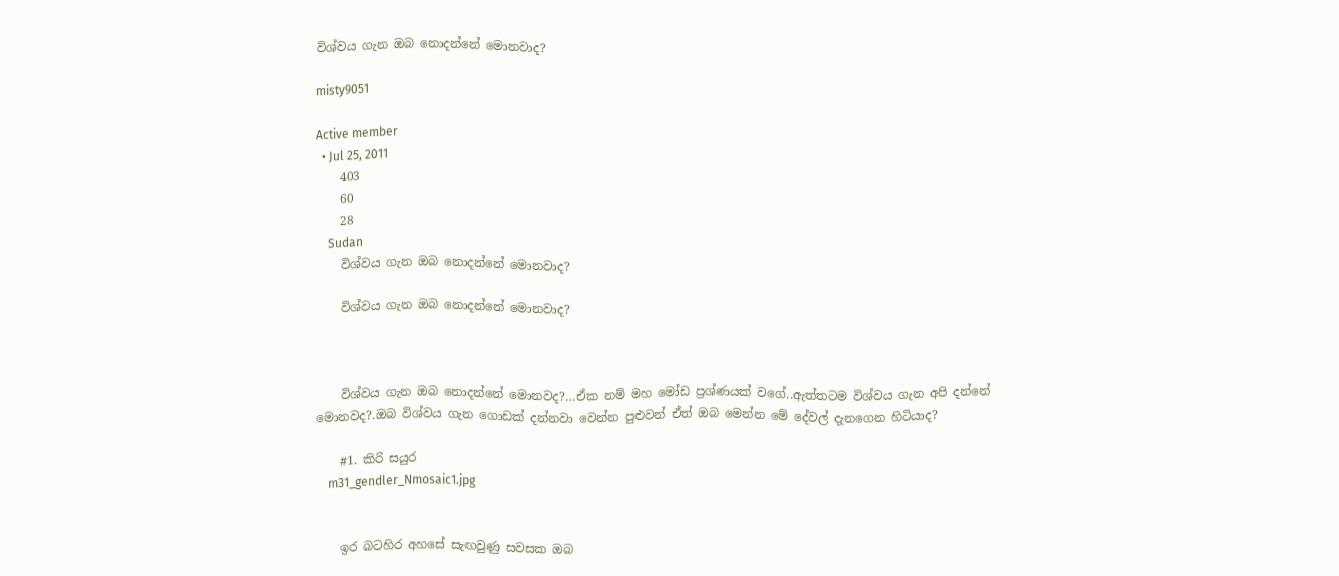විශ්වය ගැන ඔබ නොදන්නේ මොනවාද?

misty9051

Active member
  • Jul 25, 2011
    403
    60
    28
    Sudan
    විශ්වය ගැන ඔබ නොදන්නේ මොනවාද?

    විශ්වය ගැන ඔබ නොදන්නේ මොනවාද?



    විශ්වය ගැන ඔබ නොදන්නේ මොනවද?…ඒක නම් මහ මෝඩ ප්‍රශ්ණයක් වගේ..ඇත්තටම විශ්වය ගැන අපි දන්නේ මොනවද?.ඔබ විශ්වය ගැන ගොඩක් දන්නවා වෙන්න පුළුවන් ඒත් ඔබ මෙන්න මේ දේවල් දැනගෙන හිටියාද?

    #1. කිරි සයුර
    m31_gendler_Nmosaic1.jpg


    ඉර බටහිර අහසේ සැඟවුණු සවසක ඔබ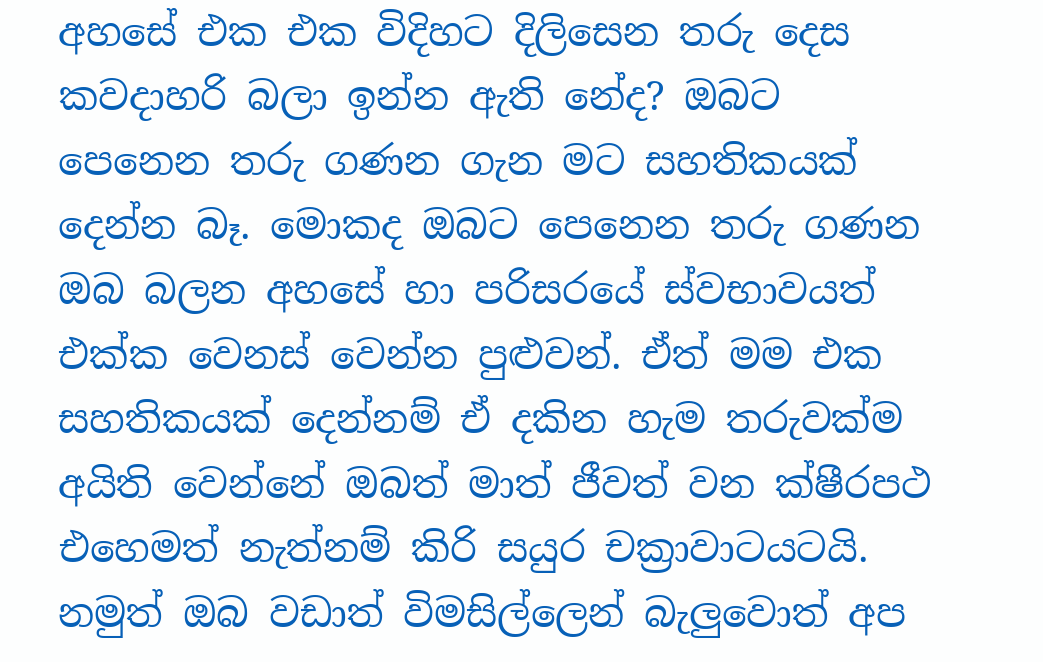අහසේ එක එක විදිහට දිලිසෙන තරු දෙස කවදාහරි බලා ඉන්න ඇති නේද? ඔබට පෙනෙන තරු ගණන ගැන මට සහතිකයක් දෙන්න බෑ. මොකද ඔබට පෙනෙන තරු ගණන ඔබ බලන අහසේ හා පරිසරයේ ස්වභාවයත් එක්ක වෙනස් වෙන්න පුළුවන්. ඒත් මම එක සහතිකයක් දෙන්නම් ඒ දකින හැම තරුවක්ම අයිති වෙන්නේ ඔබත් මාත් ජීවත් වන ක්ෂීරපථ එහෙමත් නැත්නම් කිරි සයුර චක්‍රාවාටයටයි. නමුත් ඔබ වඩාත් විමසිල්ලෙන් බැලුවොත් අප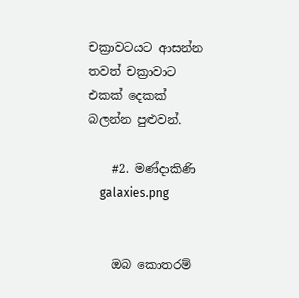චක්‍රාවටයට ආසන්න තවත් චක්‍රාවාට එකක් දෙකක් බලන්න පුළුවන්.

    #2. මණ්දාකිණි
    galaxies.png


    ඔබ කොතරම්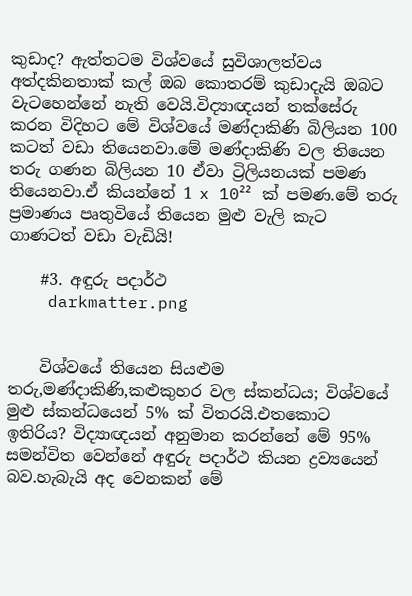කුඩාද? ඇත්තටම විශ්වයේ සුවිශාලත්වය අත්දකිනතාක් කල් ඔබ කොතරම් කුඩාදැයි ඔබට වැටහෙන්නේ නැති වෙයි.විද්‍යාඥයන් තක්සේරු කරන විදිහට මේ විශ්වයේ මණ්දාකිණි බිලියන 100 කටත් වඩා තියෙනවා.මේ මණ්දාකිණි වල තියෙන තරු ගණන බිලියන 10 ඒවා ට්‍රිලියනයක් පමණ තියෙනවා.ඒ කියන්නේ 1 x 10²² ක් පමණ.මේ තරු ප්‍රමාණය පෘතුවියේ තියෙන මුළු වැලි කැට ගාණටත් වඩා වැඩියි!

    #3. අඳුරු පදාර්ථ
    darkmatter.png


    විශ්වයේ තියෙන සියළුම තරු,මණ්දාකිණි,කළුකුහර වල ස්කන්ධය; විශ්වයේ මුළු ස්කන්ධයෙන් 5% ක් විතරයි.එතකොට ඉතිරිය? විද්‍යාඥයන් අනුමාන කරන්නේ මේ 95% සමන්විත වෙන්නේ අඳුරු පදාර්ථ කියන ද්‍රව්‍යයෙන් බව.හැබැයි අද වෙනකන් මේ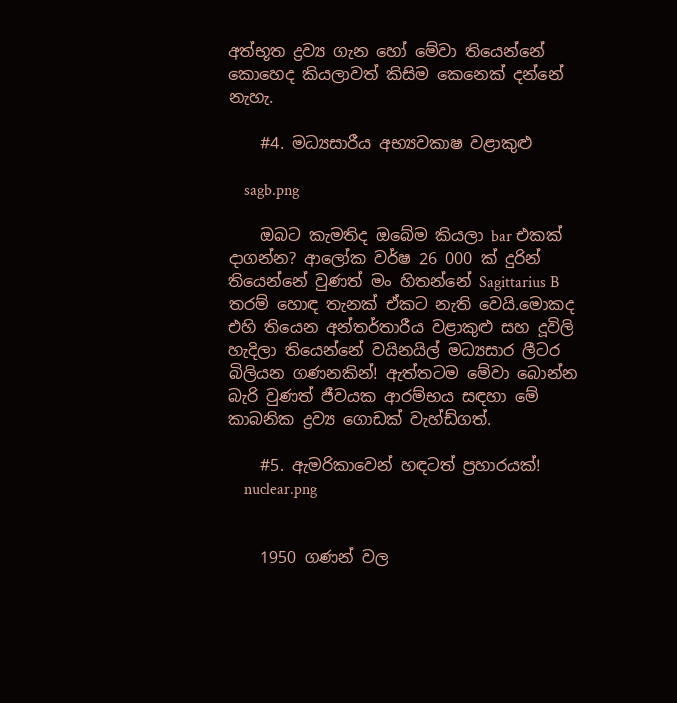අත්භූත ද්‍රව්‍ය ගැන හෝ මේවා තියෙන්නේ කොහෙද කියලාවත් කිසිම කෙනෙක් දන්නේ නැහැ.

    #4. මධ්‍යසාරීය අභ්‍යවකාෂ වළාකුළු

    sagb.png

    ඔබට කැමතිද ඔබේම කියලා bar එකක් දාගන්න? ආලෝක වර්ෂ 26 000 ක් දුරින් තියෙන්නේ වුණත් මං හිතන්නේ Sagittarius B තරම් හොඳ තැනක් ඒකට නැති වෙයි.මොකද එහි තියෙන අන්තර්තාරීය වළාකුළු සහ දූවිලි හැදිලා තියෙන්නේ වයිනයිල් මධ්‍යසාර ලීටර බිලියන ගණනකින්! ඇත්තටම මේවා බොන්න බැරි වුණත් ජීවයක ආරම්භය සඳහා මේ කාබනික ද්‍රව්‍ය ගොඩක් වැහ්ඩ්ගත්.

    #5. ඇමරිකාවෙන් හඳටත් ප්‍රහාරයක්!
    nuclear.png


    1950 ගණන් වල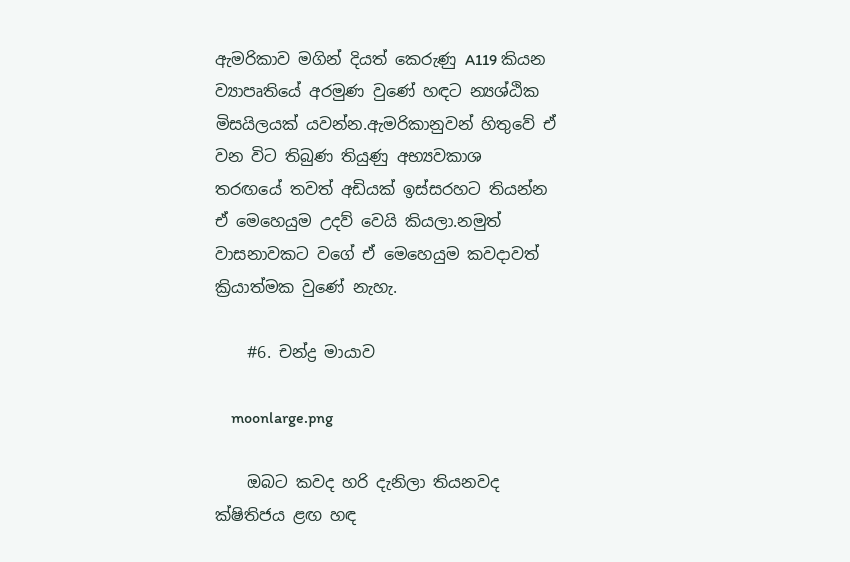ඇමරිකාව මගින් දියත් කෙරුණු A119 කියන ව්‍යාපෘතියේ අරමුණ වුණේ හඳට න්‍යශ්ඨික මිසයිලයක් යවන්න.ඇමරිකානුවන් හිතුවේ ඒ වන විට තිබුණ තියුණු අභ්‍යවකාශ තරඟයේ තවත් අඩියක් ඉස්සරහට තියන්න ඒ මෙහෙයුම උදව් වෙයි කියලා.නමුත් වාසනාවකට වගේ ඒ මෙහෙයුම කවදාවත් ක්‍රියාත්මක වුණේ නැහැ.

    #6. චන්ද්‍ර මායාව

    moonlarge.png

    ඔබට කවද හරි දැනිලා තියනවද ක්ෂිතිජය ළඟ හඳ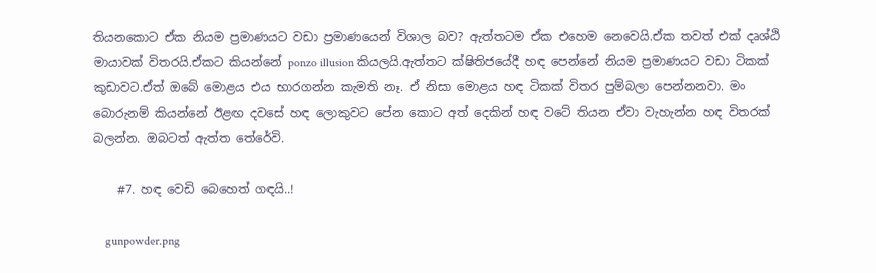තියනකොට ඒක නියම ප්‍රමාණයට වඩා ප්‍රමාණයෙන් විශාල බව? ඇත්තටම ඒක එහෙම නෙවෙයි.ඒක තවත් එක් දෘශ්ඨි මායාවක් විතරයි.ඒකට කියන්නේ ponzo illusion කියලයි.ඇත්තට ක්ෂිතිජයේදී හඳ පෙන්නේ නියම ප්‍රමාණයට වඩා ටිකක් කුඩාවට.ඒත් ඔබේ මොළය එය භාරගන්න කැමති නෑ. ඒ නිසා මොළය හඳ ටිකක් විතර පුම්බලා පෙන්නනවා. මං බොරුනම් කියන්නේ ඊළඟ දවසේ හඳ ලොකුවට පේන කොට අත් දෙකින් හඳ වටේ තියන ඒවා වැහැන්න හඳ විතරක් බලන්න. ඔබටත් ඇත්ත තේරේවි.

    #7. හඳ වෙඩි බෙහෙත් ගඳයි..!

    gunpowder.png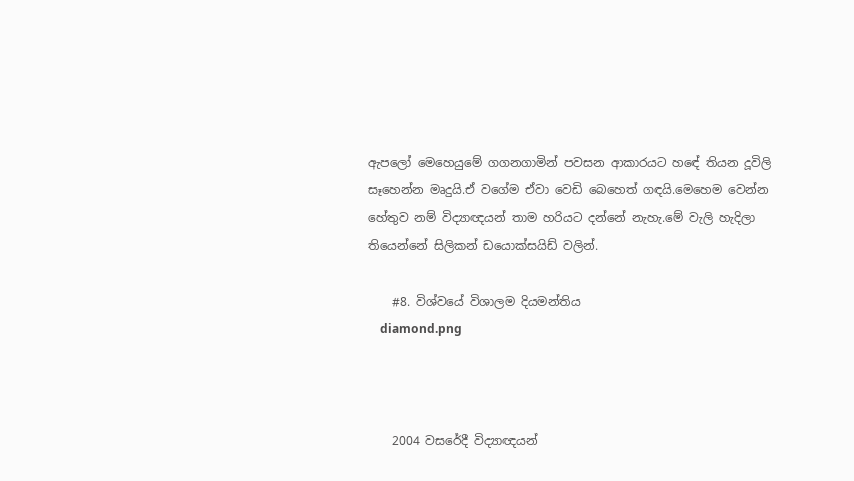ඇපලෝ මෙහෙයුමේ ගගනගාමින් පවසන ආකාරයට හඳේ තියන දූවිලි සෑහෙන්න මෘදුයි.ඒ වගේම ඒවා වෙඩි බෙහෙත් ගඳයි.මෙහෙම වෙන්න හේතුව නම් විද්‍යාඥයන් තාම හරියට දන්නේ නැහැ.මේ වැලි හැදිලා තියෙන්නේ සිලිකන් ඩයොක්සයිඩ් වලින්.

    #8. විශ්වයේ විශාලම දියමන්තිය
    diamond.png



    2004 වසරේදී විද්‍යාඥයන්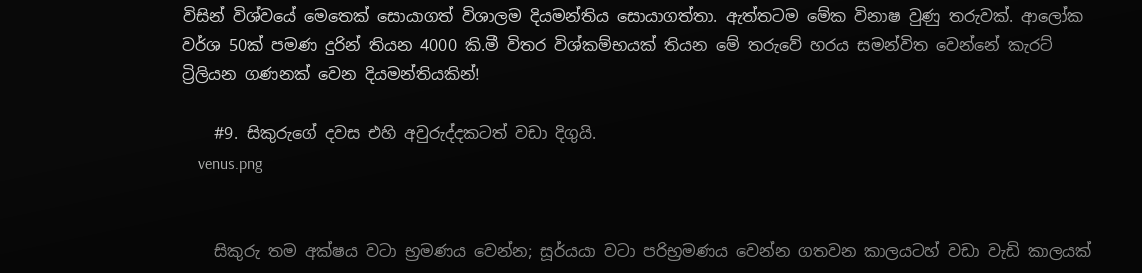විසින් විශ්වයේ මෙතෙක් සොයාගත් විශාලම දියමන්තිය සොයාගත්තා. ඇත්තටම මේක විනාෂ වුණු තරුවක්. ආලෝක වර්ශ 50ක් පමණ දුරින් තියන 4000 කි.මී විතර විශ්කම්භයක් තියන මේ තරුවේ හරය සමන්විත වෙන්නේ කැරට් ට්‍රිලියන ගණනක් වෙන දියමන්තියකින්!

    #9. සිකුරුගේ දවස එහි අවුරුද්දකටත් වඩා දිගුයි.
    venus.png


    සිකුරු තම අක්ෂය වටා භ්‍රමණය වෙන්න; සූර්යයා වටා පරිභ්‍රමණය වෙන්න ගතවන කාලයටහ් වඩා වැඩි කාලයක්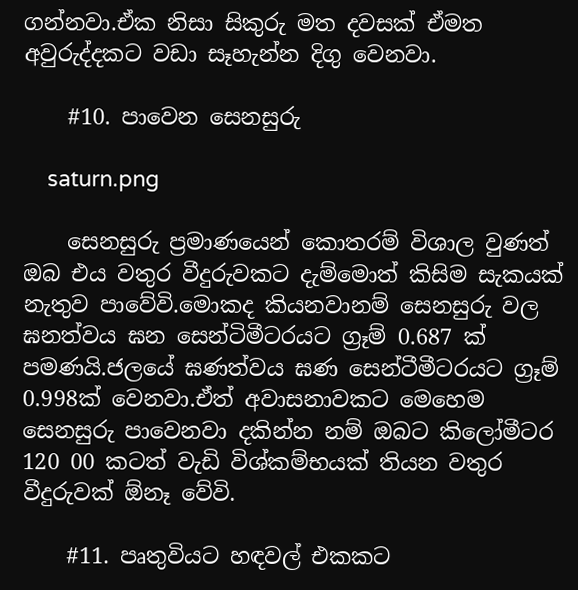ගන්නවා.ඒක නිසා සිකුරු මත දවසක් ඒමත අවුරුද්දකට වඩා සෑහැන්න දිගු වෙනවා.

    #10. පාවෙන සෙනසුරු

    saturn.png

    සෙනසුරු ප්‍රමාණයෙන් කොතරම් විශාල වුණත් ඔබ එය වතුර වීදුරුවකට දැම්මොත් කිසිම සැකයක් නැතුව පාවේවි.මොකද කියනවානම් සෙනසුරු වල ඝනත්වය ඝන සෙන්ටිමීටරයට ග්‍රෑම් 0.687 ක් පමණයි.ජලයේ ඝණත්වය ඝණ සෙන්ටීමීටරයට ග්‍රෑම් 0.998ක් වෙනවා.ඒත් අවාසනාවකට මෙහෙම සෙනසුරු පාවෙනවා දකින්න නම් ඔබට කිලෝමීටර 120 00 කටත් වැඩි විශ්කම්භයක් තියන වතුර වීදුරුවක් ඕනෑ වේවි.

    #11. පෘතුවියට හඳවල් එකකට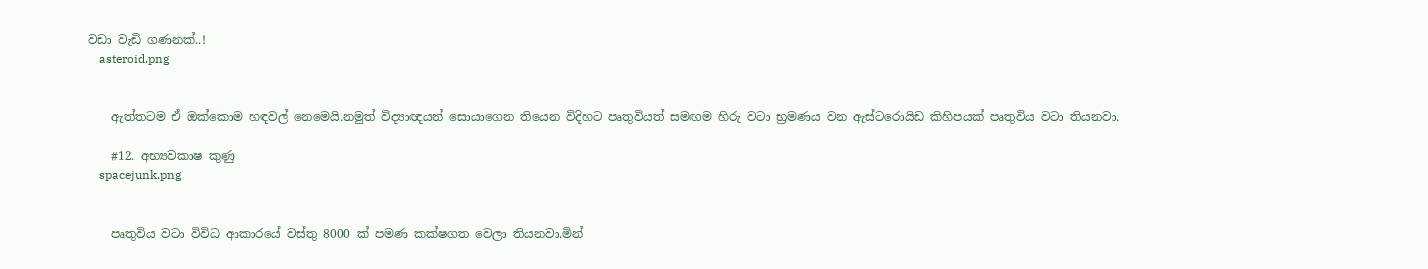වඩා වැඩි ගණනක්..!
    asteroid.png


    ඇත්තටම ඒ ඔක්කොම හඳවල් නෙමෙයි.නමුත් විද්‍යාඥයන් සොයාගෙන තියෙන විදිහට පෘතුවියත් සමඟම හිරු වටා භ්‍රමණය වන ඇස්ටරොයිඩ කිහිපයක් පෘතුවිය වටා තියනවා.

    #12. අභ්‍යවකාෂ කුණු
    spacejunk.png


    පෘතුවිය වටා විවිධ ආකාරයේ වස්තු 8000 ක් පමණ කක්ෂගත වෙලා තියනවා.මින්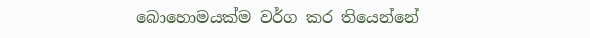බොහොමයක්ම වර්ග කර තියෙන්නේ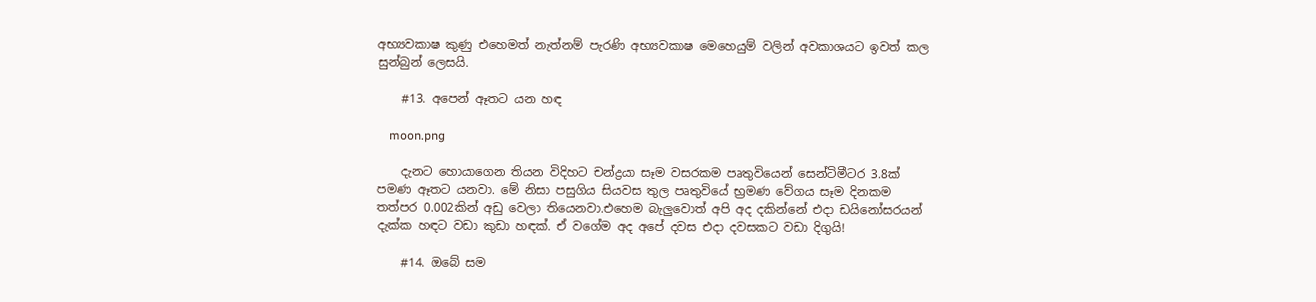අභ්‍යවකාෂ කුණු එහෙමත් නැත්නම් පැරණි අභ්‍යවකාෂ මෙහෙයුම් වලින් අවකාශයට ඉවත් කල සුන්බුන් ලෙසයි.

    #13. අපෙන් ඈතට යන හඳ

    moon.png

    දැනට හොයාගෙන තියන විදිහට චන්ද්‍රයා සෑම වසරකම පෘතුවියෙන් සෙන්ටිමීටර 3.8ක් පමණ ඈතට යනවා. මේ නිසා පසුගිය සියවස තුල පෘතුවියේ භ්‍රමණ වේගය සෑම දිනකම තත්පර 0.002කින් අඩු වෙලා තියෙනවා.එහෙම බැලුවොත් අපි අද දකින්නේ එදා ඩයිනෝසරයන් දැක්ක හඳට වඩා කුඩා හඳක්. ඒ වගේම අද අපේ දවස එදා දවසකට වඩා දිගුයි!

    #14. ඔබේ සම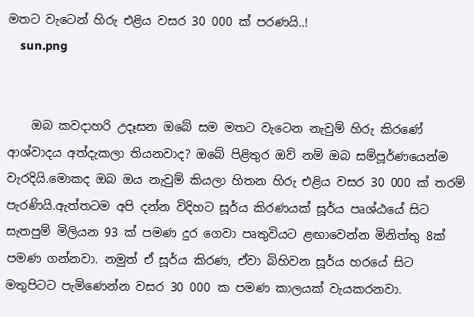මතට වැටෙන් හිරු එළිය වසර 30 000 ක් පරණයි..!
    sun.png


    ඔබ කවදාහරි උදෑසන ඔබේ සම මතට වැටෙන නැවුම් හිරු කිරණේ ආශ්වාදය අත්දැකලා තියනවාද? ඔබේ පිළිතුර ඔව් නම් ඔබ සම්පූර්ණයෙන්ම වැරදියි.මොකද ඔබ ඔය නැවුම් කියලා හිතන හිරු එළිය වසර 30 000 ක් තරම් පැරණියි.ඇත්තටම අපි දන්න විදිහට සූර්ය කිරණයක් සූර්ය පෘශ්ඨයේ සිට සැතපුම් මිලියන 93 ක් පමණ දුර ගෙවා පෘතුවියට ළඟාවෙන්න මිනිත්තු 8ක් පමණ ගන්නවා. නමුත් ඒ සූර්ය කිරණ, ඒවා බිහිවන සූර්ය හරයේ සිට මතුපිටට පැමිණෙන්න වසර 30 000 ක පමණ කාලයක් වැයකරනවා.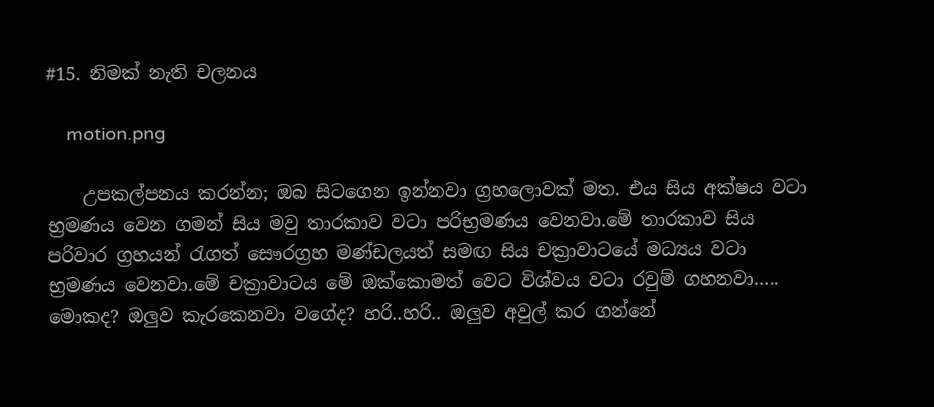#15. නිමක් නැති චලනය

    motion.png

    උපකල්පනය කරන්න; ඔබ සිටගෙන ඉන්නවා ග්‍රහලොවක් මත. එය සිය අක්ෂය වටා භ්‍රමණය වෙන ගමන් සිය මවු තාරකාව වටා පරිභ්‍රමණය වෙනවා.මේ තාරකාව සිය පරිවාර ග්‍රහයන් රැගත් සෞරග්‍රහ මණ්ඩලයත් සමඟ සිය චක්‍රාවාටයේ මධ්‍යය වටා භ්‍රමණය වෙනවා.මේ චක්‍රාවාටය මේ ඔක්කොමත් වෙට විශ්වය වටා රවුම් ගහනවා….. මොකද? ඔලුව කැරකෙනවා වගේද? හරි..හරි.. ඔලුව අවුල් කර ගන්නේ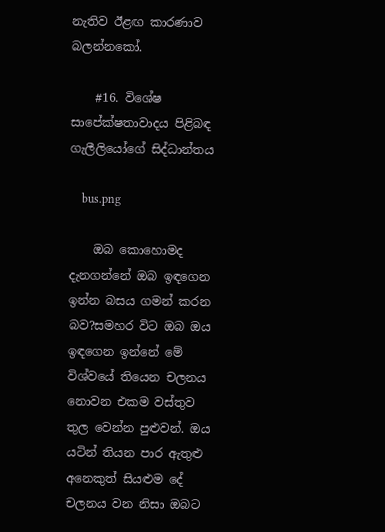නැතිව ඊළඟ කාරණාව බලන්නකෝ.

    #16. විශේෂ සාපේක්ෂතාවාදය පිළිබඳ ගැලීලියෝගේ සිද්ධාන්තය

    bus.png

    ඔබ කොහොමද දැනගන්නේ ඔබ ඉඳගෙන ඉන්න බසය ගමන් කරන බව?සමහර විට ඔබ ඔය ඉඳගෙන ඉන්නේ මේ විශ්වයේ තියෙන චලනය නොවන එකම වස්තුව තුල වෙන්න පුළුවන්. ඔය යටින් තියන පාර ඇතුළු අනෙකුත් සියළුම දේ චලනය වන නිසා ඔබට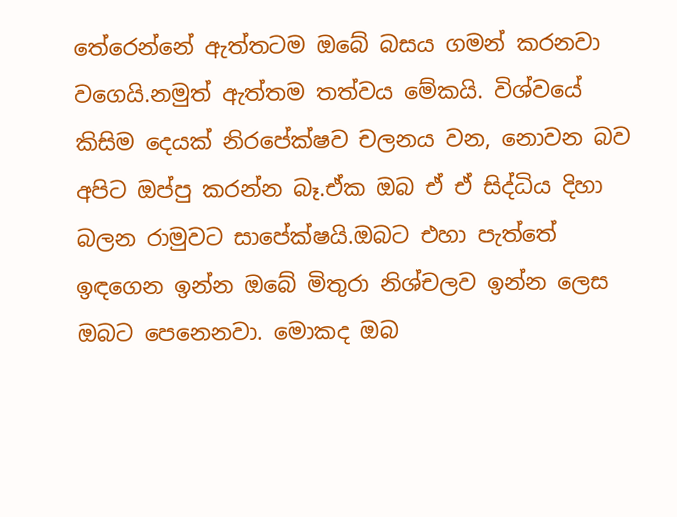තේරෙන්නේ ඇත්තටම ඔබේ බසය ගමන් කරනවා වගෙයි.නමුත් ඇත්තම තත්වය මේකයි. විශ්වයේ කිසිම දෙයක් නිරපේක්ෂව චලනය වන, නොවන බව අපිට ඔප්පු කරන්න බෑ.ඒක ඔබ ඒ ඒ සිද්ධිය දිහා බලන රාමුවට සාපේක්ෂයි.ඔබට එහා පැත්තේ ඉඳගෙන ඉන්න ඔබේ මිතුරා නිශ්චලව ඉන්න ලෙස ඔබට පෙනෙනවා. මොකද ඔබ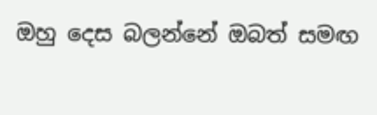ඔහු දෙස බලන්නේ ඔබත් සමඟ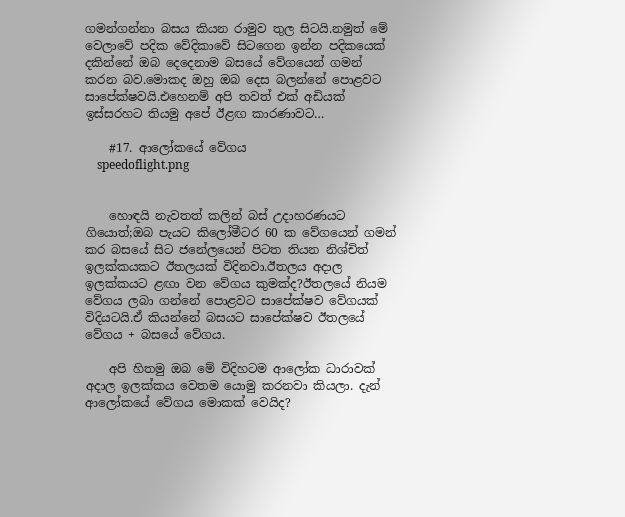ගමන්ගන්නා බසය කියන රාමුව තුල සිටයි.නමුත් මේ වෙලාවේ පදික වේදිකාවේ සිටගෙන ඉන්න පදිකයෙක් දකින්නේ ඔබ දෙදෙනාම බසයේ වේගයෙන් ගමන් කරන බව.මොකද ඔහු ඔබ දෙස බලන්නේ පොළවට සාපේක්ෂවයි.එහෙනම් අපි තවත් එක් අඩියක් ඉස්සරහට තියමු අපේ ඊළඟ කාරණාවට…

    #17. ආලෝකයේ වේගය
    speedoflight.png


    හොඳයි නැවතත් කලින් බස් උදාහරණයට ගියොත්;ඔබ පැයට කිලෝමීටර 60 ක වේගයෙන් ගමන් කර බසයේ සිට ජනේලයෙන් පිටත තියන නිශ්චිත් ඉලක්කයකට ඊතලයක් විදිනවා.ඊතලය අදාල ඉලක්කයට ළඟා වන වේගය කුමක්ද?ඊතලයේ නියම වේගය ලබා ගන්නේ පොළවට සාපේක්ෂව වේගයක් විදියටයි.ඒ කියන්නේ බසයට සාපේක්ෂව ඊතලයේ වේගය + බසයේ වේගය.

    අපි හිතමු ඔබ මේ විදිහටම ආලෝක ධාරාවක් අදාල ඉලක්කය වෙතම යොමු කරනවා කියලා. දැන් ආලෝකයේ වේගය මොකක් වෙයිද?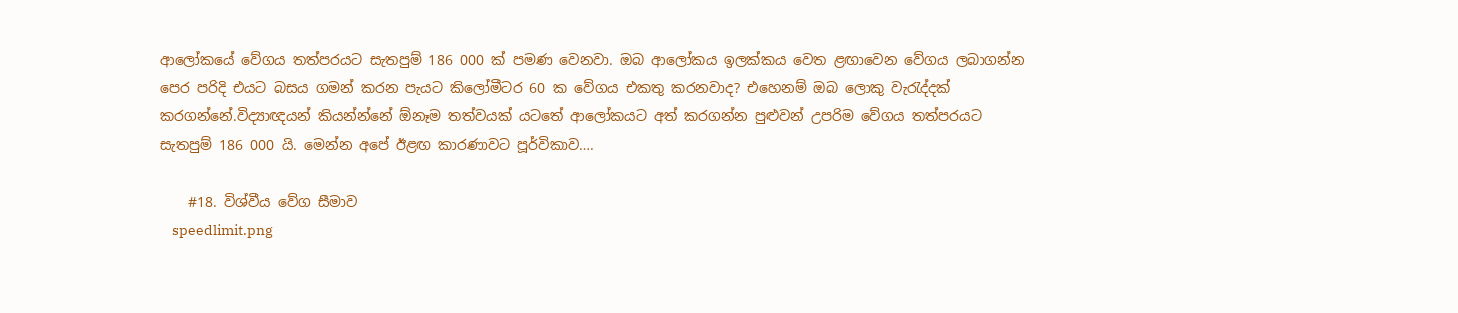ආලෝකයේ වේගය තත්පරයට සැතපුම් 186 000 ක් පමණ වෙනවා. ඔබ ආලෝකය ඉලක්කය වෙත ළඟාවෙන වේගය ලබාගන්න පෙර පරිදි එයට බසය ගමන් කරන පැයට කිලෝමීටර 60 ක වේගය එකතු කරනවාද? එහෙනම් ඔබ ලොකු වැරැද්දක් කරගන්නේ.විද්‍යාඥයන් කියන්න්නේ ඕනෑම තත්වයක් යටතේ ආලෝකයට අත් කරගන්න පුළුවන් උපරිම වේගය තත්පරයට සැතපුම් 186 000 යි. මෙන්න අපේ ඊළඟ කාරණාවට පූර්විකාව….

    #18. විශ්වීය වේග සීමාව
    speedlimit.png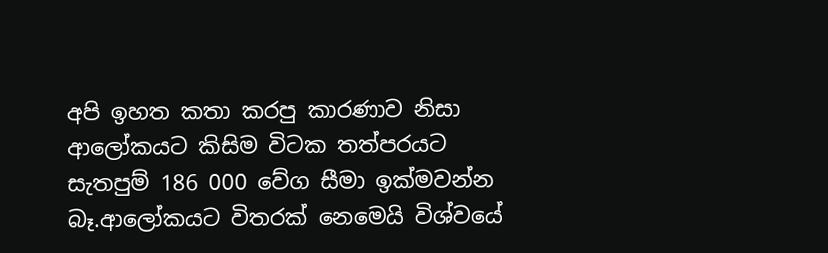අපි ඉහත කතා කරපු කාරණාව නිසා ආලෝකයට කිසිම විටක තත්පරයට සැතපුම් 186 000 වේග සීමා ඉක්මවන්න බෑ.ආලෝකයට විතරක් නෙමෙයි විශ්වයේ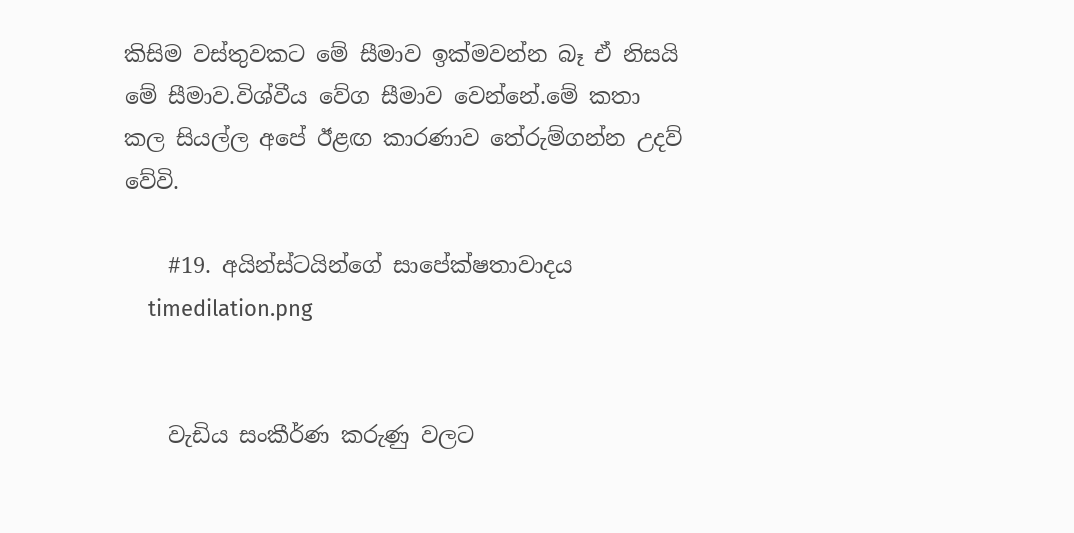කිසිම වස්තුවකට මේ සීමාව ඉක්මවන්න බෑ ඒ නිසයි මේ සීමාව.විශ්වීය වේග සීමාව වෙන්නේ.මේ කතා කල සියල්ල අපේ ඊළඟ කාරණාව තේරුම්ගන්න උදව් වේවි.

    #19. අයින්ස්ටයින්ගේ සාපේක්ෂතාවාදය
    timedilation.png


    වැඩිය සංකීර්ණ කරුණු වලට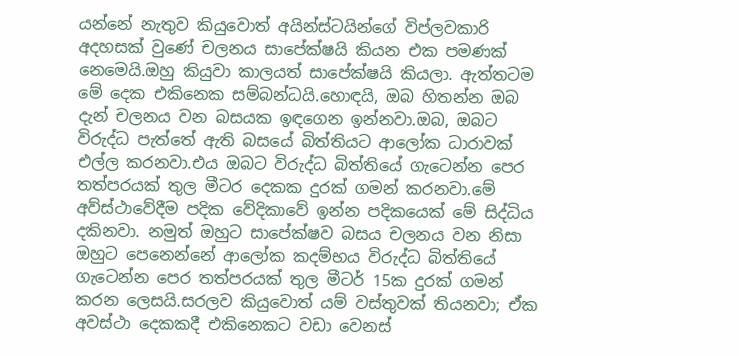යන්නේ නැතුව කියුවොත් අයින්ස්ටයින්ගේ විප්ලවකාරි අදහසක් වුණේ චලනය සාපේක්ෂයි කියන එක පමණක් නෙමෙයි.ඔහු කියුවා කාලයත් සාපේක්ෂයි කියලා. ඇත්තටම මේ දෙක එකිනෙක සම්බන්ධයි.හොඳයි, ඔබ හිතන්න ඔබ දැන් චලනය වන බසයක ඉඳගෙන ඉන්නවා.ඔබ, ඔබට විරුද්ධ පැත්තේ ඇති බසයේ බිත්තියට ආලෝක ධාරාවක් එල්ල කරනවා.එය ඔබට විරුද්ධ බිත්ති‍යේ ගැටෙන්න පෙර තත්පරයක් තුල මීටර දෙකක දුරක් ගමන් කරනවා.මේ අව්ස්ථාවේදීම පදික වේදිකාවේ ඉන්න පදිකයෙක් මේ සිද්ධිය දකිනවා. නමුත් ඔහුට සාපේක්ෂව බසය චලනය වන නිසා ඔහුට පෙනෙන්නේ ආලෝක කදම්භය විරුද්ධ බිත්තියේ ගැටෙන්න පෙර තත්පරයක් තුල මීටර් 15ක දුරක් ගමන් කරන ලෙසයි.සරලව කියුවොත් යම් වස්තුවක් තියනවා; ඒක අවස්ථා දෙකකදී එකිනෙකට වඩා වෙනස්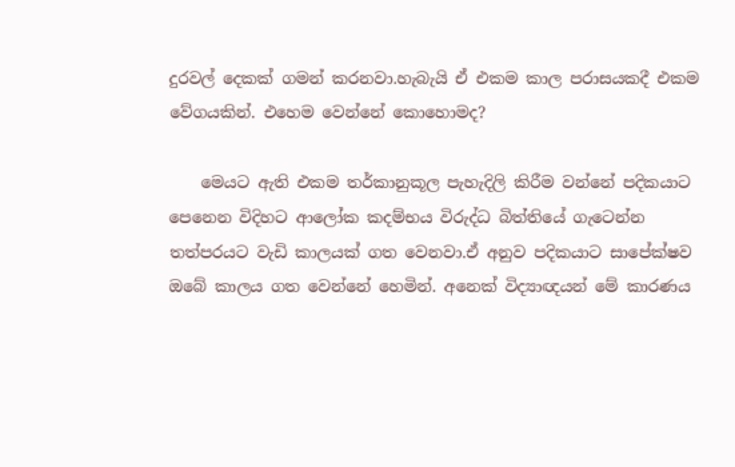දුරවල් දෙකක් ගමන් කරනවා.හැබැයි ඒ එකම කාල පරාසයකදී එකම වේගයකින්. එහෙම වෙන්නේ කොහොමද?

    මෙයට ඇති එකම තර්කානුකූල පැහැදිලි කිරීම වන්නේ පදිකයාට පෙනෙන විදිහට ආලෝක කදම්භය විරුද්ධ බිත්තියේ ගැටෙන්න තත්පරයට වැඩි කාලයක් ගත වෙනවා.ඒ අනුව පදිකයාට සාපේක්ෂව ඔබේ කාලය ගත වෙන්නේ හෙමින්. අනෙක් විද්‍යාඥයන් මේ කාරණය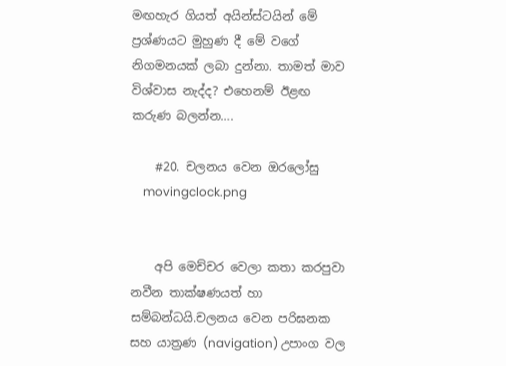මඟහැර ගියත් අයින්ස්ටයින් මේ ප්‍රශ්ණයට මුහුණ දී මේ වගේ නිගමනයක් ලබා දුන්නා. තාමත් මාව විශ්වාස නැද්ද? එහෙනම් ඊළඟ කරුණ බලන්න….

    #20. චලනය වෙන ඔරලෝසු
    movingclock.png


    අපි මෙච්චර වෙලා කතා කරපුවා නවීන තාක්ෂණයත් හා සම්බන්ධයි.චලනය වෙන පරිඝනක සහ යාත්‍රණ (navigation) උපාංග වල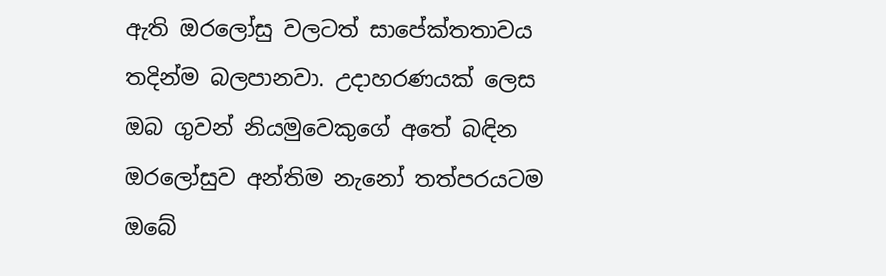ඇති ඔරලෝසු වලටත් සාපේක්තතාවය තදින්ම බලපානවා. උදාහරණයක් ලෙස ඔබ ගුවන් නියමුවෙකුගේ අතේ බඳින ඔරලෝසුව අන්තිම නැනෝ තත්පරයටම ඔබේ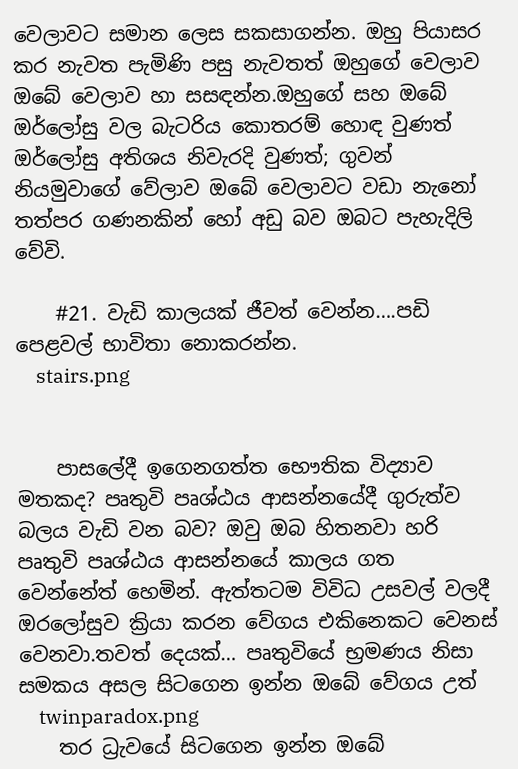වෙලාවට සමාන ලෙස සකසාගන්න. ඔහු පියාසර කර නැවත පැමිණි පසු නැවතත් ඔහුගේ වෙලාව ඔබේ වෙලාව හා සසඳන්න.ඔහුගේ සහ ඔබේ ඔර්ලෝසු වල බැටරිය කොතරම් හොඳ වුණත් ඔර්ලෝසු අතිශය නිවැරදි වුණත්; ගුවන් නියමුවාගේ වේලාව ඔබේ වෙලාවට වඩා නැනෝ තත්පර ගණනකින් හෝ අඩු බව ඔබට පැහැදිලි වේවි.

    #21. වැඩි කාලයක් ජීවත් වෙන්න….පඩි පෙළවල් භාවිතා නොකරන්න.
    stairs.png


    පාසලේදී ඉගෙනගත්ත භෞතික විද්‍යාව මතකද? පෘතුවි පෘශ්ඨය ආසන්නයේදී ගුරුත්ව බලය වැඩි වන බව? ඔවු ඔබ හිතනවා හරි පෘතුවි පෘශ්ඨය ආසන්නයේ කාලය ගත වෙන්නේත් හෙමින්. ඇත්තටම විවිධ උසවල් වලදී ඔරලෝසුව ක්‍රියා කරන වේගය එකිනෙකට වෙනස් වෙනවා.තවත් දෙයක්… පෘතුවියේ භ්‍රමණය නිසා සමකය අසල සිටගෙන ඉන්න ඔබේ වේගය උත්
    twinparadox.png
    තර ධ්‍රැවයේ සිටගෙන ඉන්න ඔබේ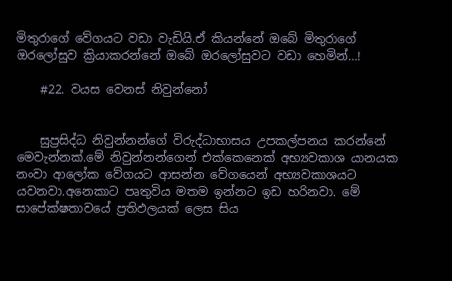මිතුරාගේ වේගයට වඩා වැඩියි.ඒ කියන්නේ ඔබේ මිතුරාගේ ඔරලෝසුව ක්‍රියාකරන්නේ ඔබේ ඔරලෝසුවට වඩා හෙමින්…!

    #22. වයස වෙනස් නිවුන්නෝ


    සුප්‍රසිද්ධ නිවුන්නන්ගේ විරුද්ධාභාසය උපකල්පනය කරන්නේ මෙවැන්නක්.මේ නිවුන්නන්ගෙන් එක්කෙනෙක් අභ්‍යවකාශ යානයක නංවා ආලෝක වේගයට ආසන්න වේගයෙන් අභ්‍යවකාශයට යවනවා.අනෙකාට පෘතුවිය මතම ඉන්නට ඉඩ හරිනවා. මේ සාපේක්ෂතාවයේ ප්‍රතිඵලයක් ලෙස සිය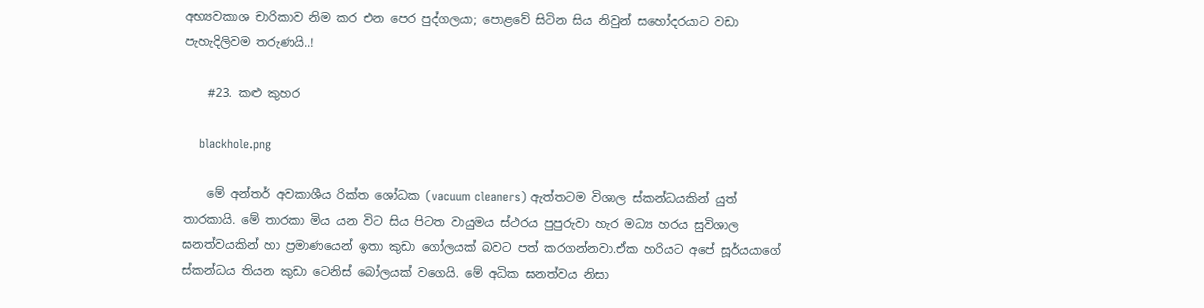අභ්‍යවකාශ චාරිකාව නිම කර එන පෙර පුද්ගලයා; පොළවේ සිටින සිය නිවුන් සහෝදරයාට වඩා පැහැදිලිවම තරුණයි..!

    #23. කළු කුහර

    blackhole.png

    මේ අන්තර් අවකාශීය රික්ත ශෝධක (vacuum cleaners) ඇත්තටම විශාල ස්කන්ධයකින් යුත් තාරකායි. මේ තාරකා මිය යන විට සිය පිටත වායුමය ස්ථරය පුපුරුවා හැර මධ්‍ය හරය සුවිශාල ඝනත්වයකින් හා ප්‍රමාණයෙන් ඉතා කුඩා ගෝලයක් බවට පත් කරගන්නවා.ඒක හරියට අපේ සූර්යයාගේ ස්කන්ධය තියන කුඩා ටෙනිස් බෝලයක් වගෙයි. මේ අධික ඝනත්වය නිසා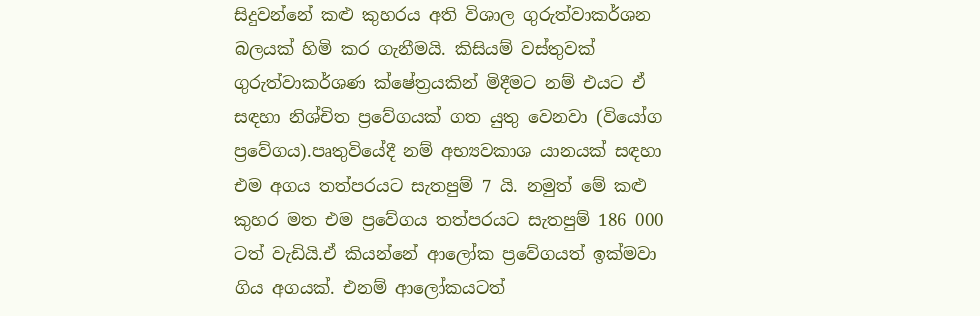සිදුවන්නේ කළු කුහරය අති විශාල ගුරුත්වාකර්ශන බලයක් හිමි කර ගැනීමයි. කිසියම් වස්තුවක් ගුරුත්වාකර්ශණ ක්ෂේත්‍රයකින් මිදීමට නම් එයට ඒ සඳහා නිශ්චිත ප්‍රවේගයක් ගත යුතු වෙනවා (වියෝග ප්‍රවේගය).පෘතුවියේදී නම් අභ්‍යවකාශ යානයක් සඳහා එම අගය තත්පරයට සැතපුම් 7 යි. නමුත් මේ කළු කුහර මත එම ප්‍රවේගය තත්පරයට සැතපුම් 186 000 ටත් වැඩියි.ඒ කියන්නේ ආලෝක ප්‍රවේගයත් ඉක්මවා ගිය අගයක්. එනම් ආලෝකයටත්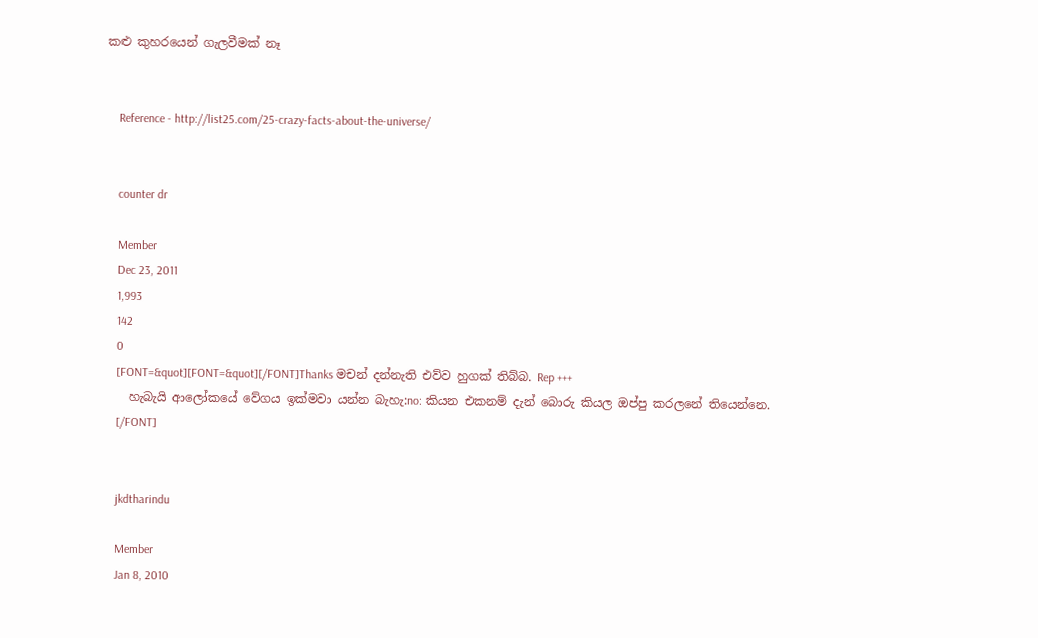කළු කුහරයෙන් ගැලවීමක් නෑ


    Reference - http://list25.com/25-crazy-facts-about-the-universe/


    counter dr

    Member
    Dec 23, 2011
    1,993
    142
    0
    [FONT=&quot][FONT=&quot][/FONT]Thanks මචන් දන්නැති එව්ව හුගක් තිබ්බ. Rep +++
    හැබැයි ආලෝකයේ වේගය ඉක්මවා යන්න බැහැ:no: කියන එකනම් දැන් බොරු කියල ඔප්පු කරලනේ තියෙන්නෙ.
    [/FONT]


    jkdtharindu

    Member
    Jan 8, 2010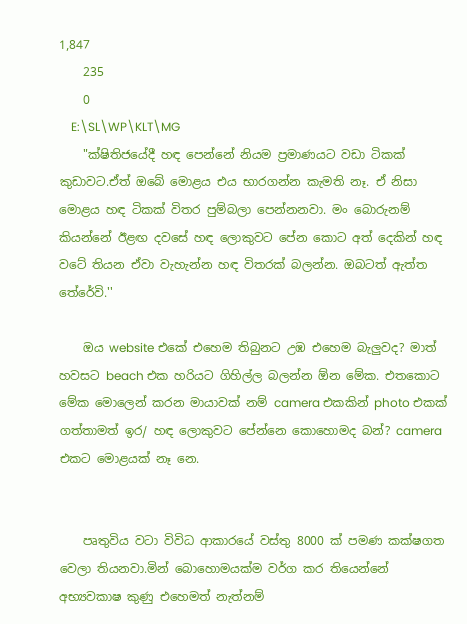1,847
    235
    0
    E:\SL\WP\KLT\MG
    "ක්ෂිතිජයේදී හඳ පෙන්නේ නියම ප්‍රමාණයට වඩා ටිකක් කුඩාවට.ඒත් ඔබේ මොළය එය භාරගන්න කැමති නෑ. ඒ නිසා මොළය හඳ ටිකක් විතර පුම්බලා පෙන්නනවා. මං බොරුනම් කියන්නේ ඊළඟ දවසේ හඳ ලොකුවට පේන කොට අත් දෙකින් හඳ වටේ තියන ඒවා වැහැන්න හඳ විතරක් බලන්න. ඔබටත් ඇත්ත තේරේවි.''

    ඔය website එකේ එහෙම තිබුනට උඹ එහෙම බැලුවද? මාත් හවසට beach එක හරියට ගිහිල්ල බලන්න ඕන මේක. එතකොට මේක මොලෙන් කරන මායාවක් නම් camera එකකින් photo එකක් ගත්තාමත් ඉර/ හඳ ලොකුවට පේන්නෙ කොහොමද බන්? camera එකට මොළයක් නෑ නෙ.


    පෘතුවිය වටා විවිධ ආකාරයේ වස්තු 8000 ක් පමණ කක්ෂගත වෙලා තියනවා.මින් බොහොමයක්ම වර්ග කර තියෙන්නේ අභ්‍යවකාෂ කුණු එහෙමත් නැත්නම්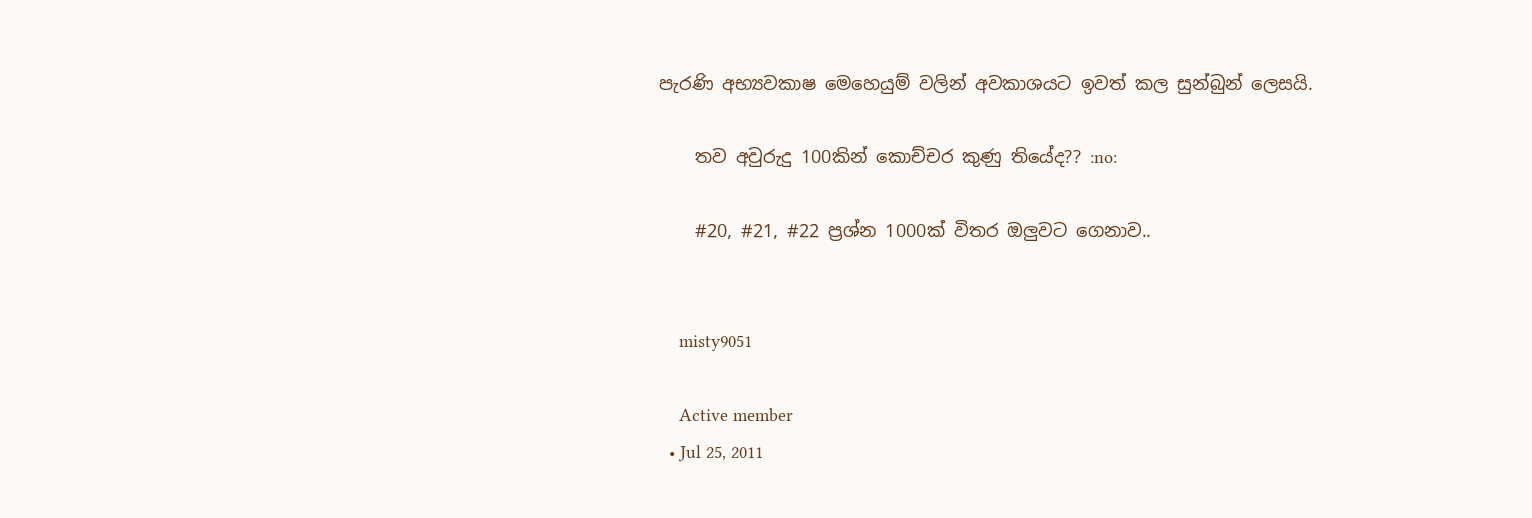පැරණි අභ්‍යවකාෂ මෙහෙයුම් වලින් අවකාශයට ඉවත් කල සුන්බුන් ලෙසයි.

    තව අවුරුදු 100කින් කොච්චර කුණු තියේද?? :no:

    #20, #21, #22 ප්‍රශ්න 1000ක් විතර ඔලුවට ගෙනාව..


    misty9051

    Active member
  • Jul 25, 2011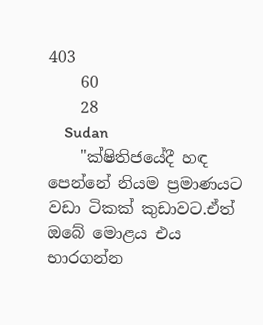403
    60
    28
    Sudan
    "ක්ෂිතිජයේදී හඳ පෙන්නේ නියම ප්‍රමාණයට වඩා ටිකක් කුඩාවට.ඒත් ඔබේ මොළය එය භාරගන්න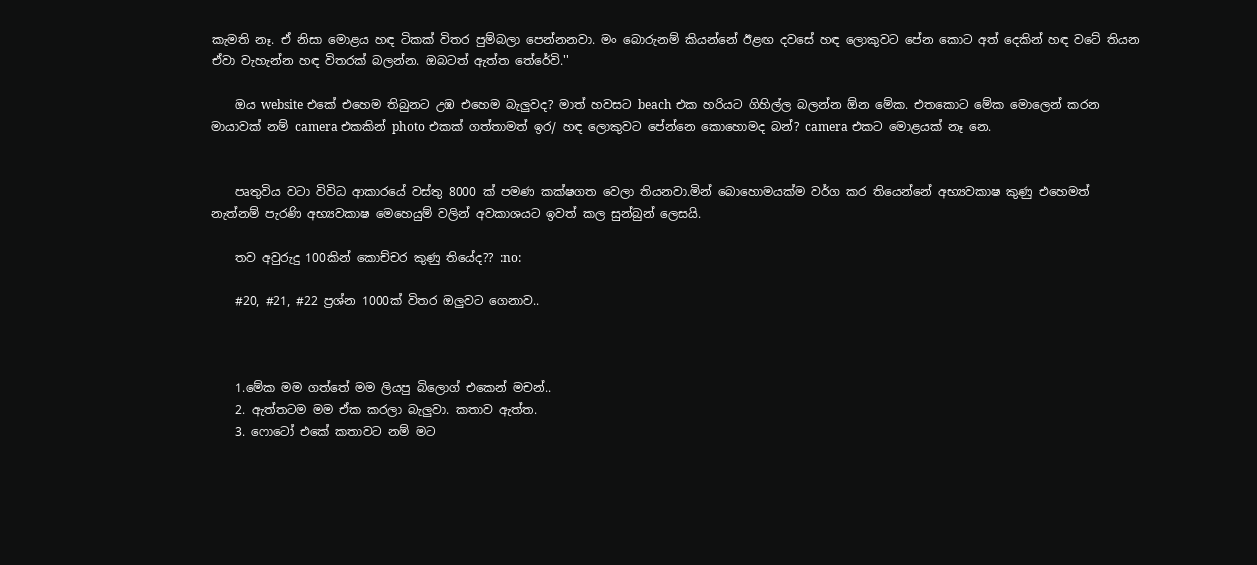කැමති නෑ. ඒ නිසා මොළය හඳ ටිකක් විතර පුම්බලා පෙන්නනවා. මං බොරුනම් කියන්නේ ඊළඟ දවසේ හඳ ලොකුවට පේන කොට අත් දෙකින් හඳ වටේ තියන ඒවා වැහැන්න හඳ විතරක් බලන්න. ඔබටත් ඇත්ත තේරේවි.''

    ඔය website එකේ එහෙම තිබුනට උඹ එහෙම බැලුවද? මාත් හවසට beach එක හරියට ගිහිල්ල බලන්න ඕන මේක. එතකොට මේක මොලෙන් කරන මායාවක් නම් camera එකකින් photo එකක් ගත්තාමත් ඉර/ හඳ ලොකුවට පේන්නෙ කොහොමද බන්? camera එකට මොළයක් නෑ නෙ.


    පෘතුවිය වටා විවිධ ආකාරයේ වස්තු 8000 ක් පමණ කක්ෂගත වෙලා තියනවා.මින් බොහොමයක්ම වර්ග කර තියෙන්නේ අභ්‍යවකාෂ කුණු එහෙමත් නැත්නම් පැරණි අභ්‍යවකාෂ මෙහෙයුම් වලින් අවකාශයට ඉවත් කල සුන්බුන් ලෙසයි.

    තව අවුරුදු 100කින් කොච්චර කුණු තියේද?? :no:

    #20, #21, #22 ප්‍රශ්න 1000ක් විතර ඔලුවට ගෙනාව..



    1.මේක මම ගත්තේ මම ලියපු බිලොග් එකෙන් මචන්..
    2. ඇත්තටම මම ඒක කරලා බැලුවා. කතාව ඇත්ත.
    3. ෆොටෝ එකේ කතාවට නම් මට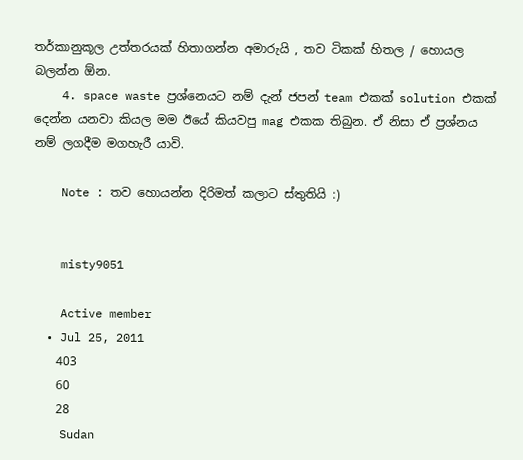තර්කානුකූල උත්තරයක් හිතාගන්න අමාරුයි , තව ටිකක් හිතල / හොයල බලන්න ඕන.
    4. space waste ප්‍රශ්නෙයට නම් දැන් ජපන් team එකක් solution එකක් දෙන්න යනවා කියල මම ඊයේ කියවපු mag එකක තිබුන. ඒ නිසා ඒ ප්‍රශ්නය නම් ලගදීම මගහැරී යාවි.

    Note : තව හොයන්න දිරිමත් කලාට ස්තුතියි :)


    misty9051

    Active member
  • Jul 25, 2011
    403
    60
    28
    Sudan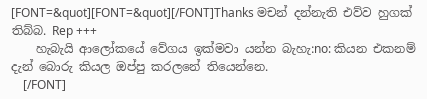[FONT=&quot][FONT=&quot][/FONT]Thanks මචන් දන්නැති එව්ව හුගක් තිබ්බ. Rep +++
    හැබැයි ආලෝකයේ වේගය ඉක්මවා යන්න බැහැ:no: කියන එකනම් දැන් බොරු කියල ඔප්පු කරලනේ තියෙන්නෙ.
    [/FONT]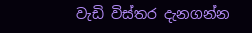වැඩි විස්තර දැනගන්න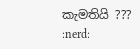කැමතියි ??? :nerd: